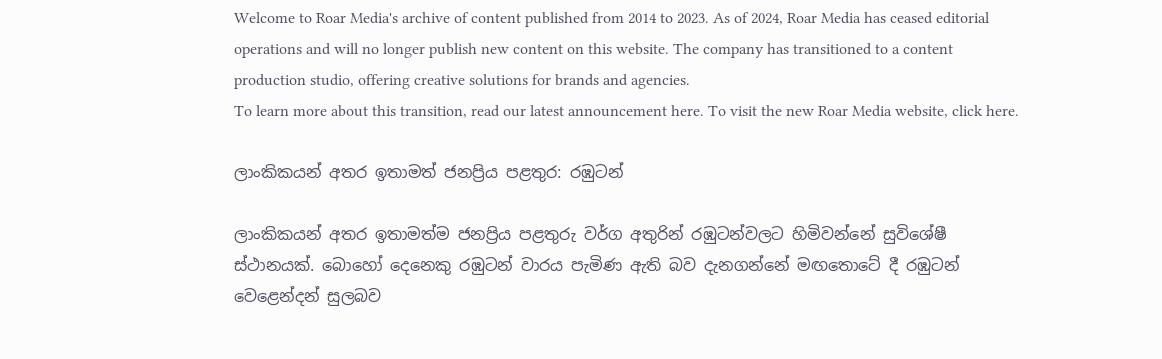Welcome to Roar Media's archive of content published from 2014 to 2023. As of 2024, Roar Media has ceased editorial operations and will no longer publish new content on this website. The company has transitioned to a content production studio, offering creative solutions for brands and agencies.
To learn more about this transition, read our latest announcement here. To visit the new Roar Media website, click here.

ලාංකිකයන් අතර ඉතාමත් ජනප්‍රිය පළතුර: රඹුටන්

ලාංකිකයන් අතර ඉතාමත්ම ජනප්‍රිය පළතුරු වර්ග අතුරින් රඹුටන්වලට හිමිවන්නේ සුවිශේෂී ස්ථානයක්. බොහෝ දෙනෙකු රඹුටන් වාරය පැමිණ ඇති බව දැනගන්නේ මඟතොටේ දී රඹුටන් වෙළෙන්දන් සුලබව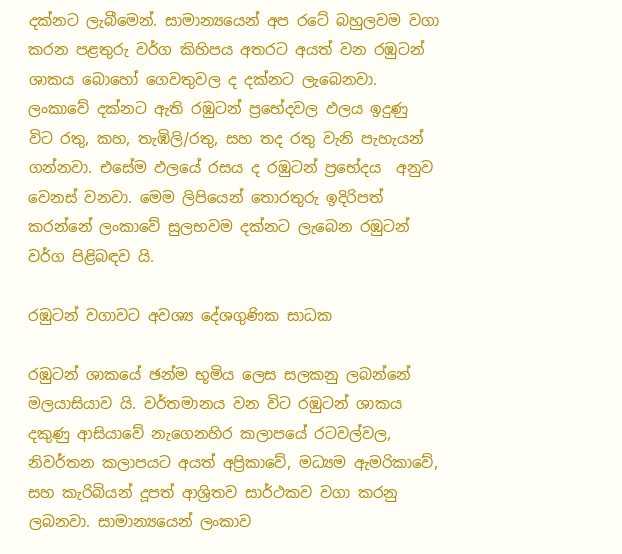දක්නට ලැබීමෙන්. සාමාන්‍යයෙන් අප රටේ බහුලවම වගා කරන පළතුරු වර්ග කිහිපය අතරට අයත් වන රඹුටන් ශාකය බොහෝ ගෙවතුවල ද දක්නට ලැබෙනවා. ලංකාවේ දක්නට ඇති රඹුටන් ප්‍රභේදවල ඵලය ඉදුණු විට රතු, කහ, තැඹිලි/රතු, සහ තද රතු වැනි පැහැයන් ගන්නවා. එසේම ඵලයේ රසය ද රඹුටන් ප්‍රභේදය  අනුව වෙනස් වනවා. මෙම ලිපියෙන් තොරතුරු ඉදිරිපත් කරන්නේ ලංකාවේ සුලභවම දක්නට ලැබෙන රඹුටන් වර්ග පිළිබඳව යි.

රඹුටන් වගාවට අවශ්‍ය දේශගුණික සාධක

රඹුටන් ශාකයේ ඡන්ම භූමිය ලෙස සලකනු ලබන්නේ මලයාසියාව යි. වර්තමානය වන විට රඹුටන් ශාකය දකුණු ආසියාවේ නැගෙනහිර කලාපයේ රටවල්වල, නිවර්තන කලාපයට අයත් අප්‍රිකාවේ, මධ්‍යම ඇමරිකාවේ, සහ කැරිබියන් දූපත් ආශ්‍රිතව සාර්ථකව වගා කරනු ලබනවා. සාමාන්‍යයෙන් ලංකාව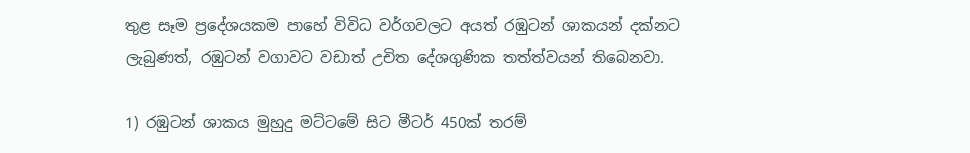තුළ සෑම ප්‍රදේශයකම පාහේ විවිධ වර්ගවලට අයත් රඹුටන් ශාකයන් දක්නට ලැබුණත්, රඹුටන් වගාවට වඩාත් උචිත දේශගුණික තත්ත්වයන් තිබෙනවා.

1) රඹුටන් ශාකය මුහුදු මට්ටමේ සිට මීටර් 450ක් තරම්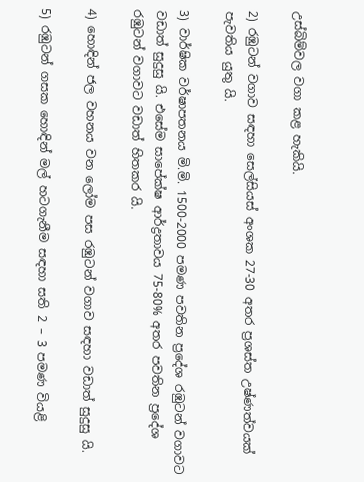උස්බිම්වල වගා කළ හැකියි.

2) රඹුටන් වගාව සඳහා සෙල්සියස් අංශක 27-30 අතර ප්‍රශස්ත උෂ්ණත්වයක් පැවතිය යුතු යි.

3) වාර්ෂික වර්ෂාපතනය මි.මි. 1500-2000 පමණ පවතින ප්‍රදේශ රඹුටන් වගාවට වඩාත් සුදුසු යි. එසේම සාපේක්ෂ ආර්ද්‍රතාවය 75-80% අතර පවතින ප්‍රදේශ රඹුටන් වගාවට වඩාත් හිතකර යි.

4) හොඳින් ජල වහනය වන ලෝම පස රඹුටන් වගාව සඳහා වඩාත් සුදුසු යි.

5) රඹුටන් ගසක හොඳින් මල් හටගැනීම සඳහා සති 2 – 3 පමණ වියළි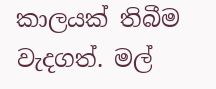කාලයක් තිබීම වැදගත්. මල්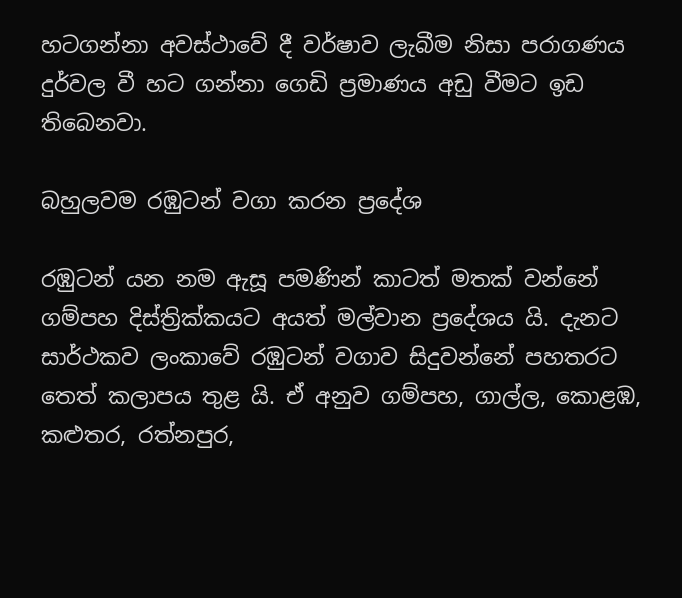හටගන්නා අවස්ථාවේ දී වර්ෂාව ලැබීම නිසා පරාගණය දුර්වල වී හට ගන්නා ගෙඩි ප්‍රමාණය අඩු වීමට ඉඩ තිබෙනවා.

බහුලවම රඹුටන් වගා කරන ප්‍රදේශ

රඹුටන් යන නම ඇසූ පමණින් කාටත් මතක් වන්නේ ගම්පහ දිස්ත්‍රික්කයට අයත් මල්වාන ප්‍රදේශය යි. දැනට සාර්ථකව ලංකාවේ රඹුටන් වගාව සිදුවන්නේ පහතරට තෙත් කලාපය තුළ යි. ඒ අනුව ගම්පහ, ගාල්ල, කොළඹ, කළුතර, රත්නපුර,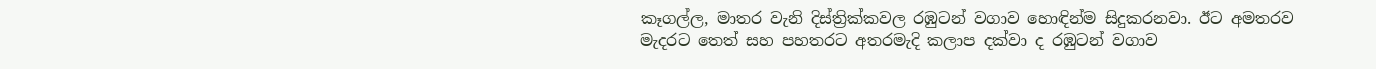කෑගල්ල, මාතර වැනි දිස්ත්‍රික්කවල රඹුටන් වගාව හොඳින්ම සිදුකරනවා. ඊට අමතරව මැදරට තෙත් සහ පහතරට අතරමැදි කලාප දක්වා ද රඹුටන් වගාව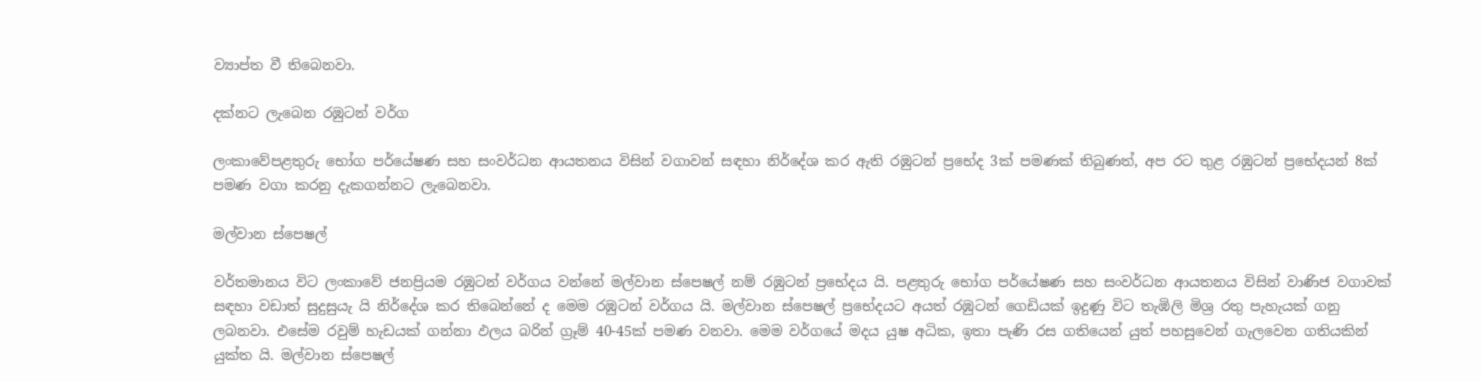ව්‍යාප්ත වී තිබෙනවා.

දක්නට ලැබෙන රඹුටන් වර්ග

ලංකාවේපළතුරු භෝග පර්යේෂණ සහ සංවර්ධන ආයතනය විසින් වගාවන් සඳහා නිර්දේශ කර ඇති රඹුටන් ප්‍රභේද 3ක් පමණක් තිබුණත්, අප රට තුළ රඹුටන් ප්‍රභේදයන් 8ක් පමණ වගා කරනු දැකගන්නට ලැබෙනවා.

මල්වාන ස්පෙෂල්

වර්තමානය විට ලංකාවේ ජනප්‍රියම රඹුටන් වර්ගය වන්නේ මල්වාන ස්පෙෂල් නම් රඹුටන් ප්‍රභේදය යි. පළතුරු භෝග පර්යේෂණ සහ සංවර්ධන ආයතනය විසින් වාණිජ වගාවක් සඳහා වඩාත් සුදුසුයැ යි නිර්දේශ කර තිබෙන්නේ ද මෙම රඹුටන් වර්ගය යි. මල්වාන ස්පෙෂල් ප්‍රභේදයට අයත් රඹුටන් ගෙඩියක් ඉදුණු විට තැඹිලි මිශ්‍ර රතු පැහැයක් ගනු ලබනවා. එසේම රවුම් හැඩයක් ගන්නා ඵලය බරින් ග්‍රෑම් 40-45ක් පමණ වනවා. මෙම වර්ගයේ මදය යුෂ අධික, ඉතා පැණි රස ගතියෙන් යුත් පහසුවෙන් ගැලවෙන ගතියකින් යුක්ත යි. මල්වාන ස්පෙෂල්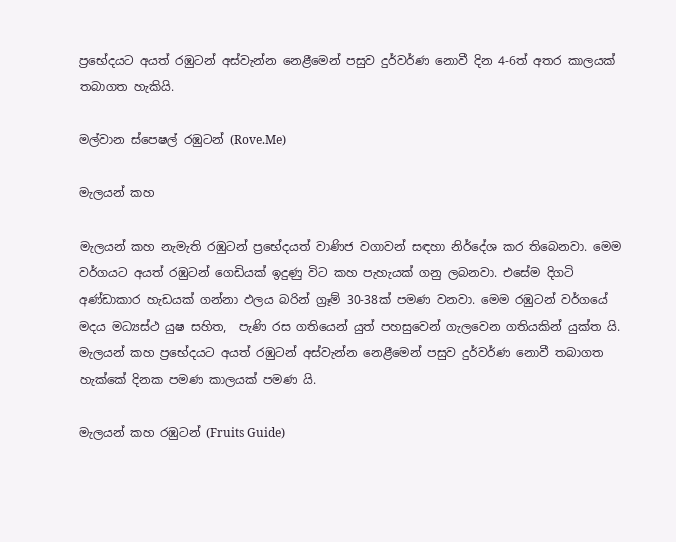ප්‍රභේදයට අයත් රඹුටන් අස්වැන්න නෙළීමෙන් පසුව දුර්වර්ණ නොවී දින 4-6ත් අතර කාලයක් තබාගත හැකියි.

මල්වාන ස්පෙෂල් රඹුටන් (Rove.Me)

මැලයන් කහ

මැලයන් කහ නැමැති රඹුටන් ප්‍රභේදයත් වාණිජ වගාවන් සඳහා නිර්දේශ කර තිබෙනවා. මෙම වර්ගයට අයත් රඹුටන් ගෙඩියක් ඉදුණු විට කහ පැහැයක් ගනු ලබනවා. එසේම දිගටි අණ්ඩාකාර හැඩයක් ගන්නා ඵලය බරින් ග්‍රෑම් 30-38ක් පමණ වනවා. මෙම රඹුටන් වර්ගයේ මදය මධ්‍යස්ථ යුෂ සහිත,  පැණි රස ගතියෙන් යුත් පහසුවෙන් ගැලවෙන ගතියකින් යුක්ත යි. මැලයන් කහ ප්‍රභේදයට අයත් රඹුටන් අස්වැන්න නෙළීමෙන් පසුව දුර්වර්ණ නොවී තබාගත හැක්කේ දිනක පමණ කාලයක් පමණ යි.

මැලයන් කහ රඹුටන් (Fruits Guide)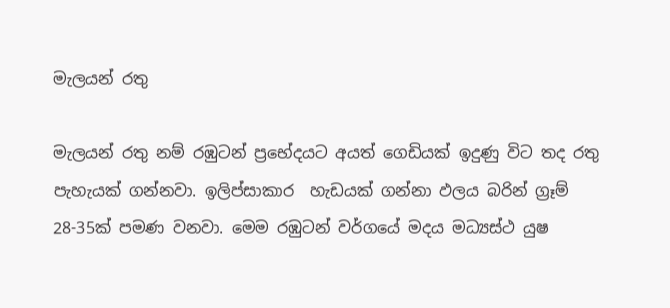මැලයන් රතු

මැලයන් රතු නම් රඹුටන් ප්‍රභේදයට අයත් ගෙඩියක් ඉදුණු විට තද රතු පැහැයක් ගන්නවා. ඉලිප්සාකාර  හැඩයක් ගන්නා ඵලය බරින් ග්‍රෑම් 28-35ක් පමණ වනවා. මෙම රඹුටන් වර්ගයේ මදය මධ්‍යස්ථ යුෂ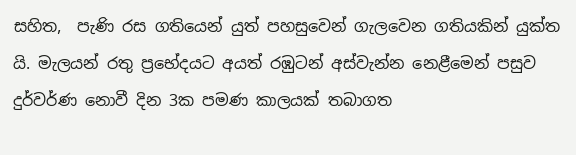සහිත,  පැණි රස ගතියෙන් යුත් පහසුවෙන් ගැලවෙන ගතියකින් යුක්ත යි. මැලයන් රතු ප්‍රභේදයට අයත් රඹුටන් අස්වැන්න නෙළීමෙන් පසුව දුර්වර්ණ නොවී දින 3ක පමණ කාලයක් තබාගත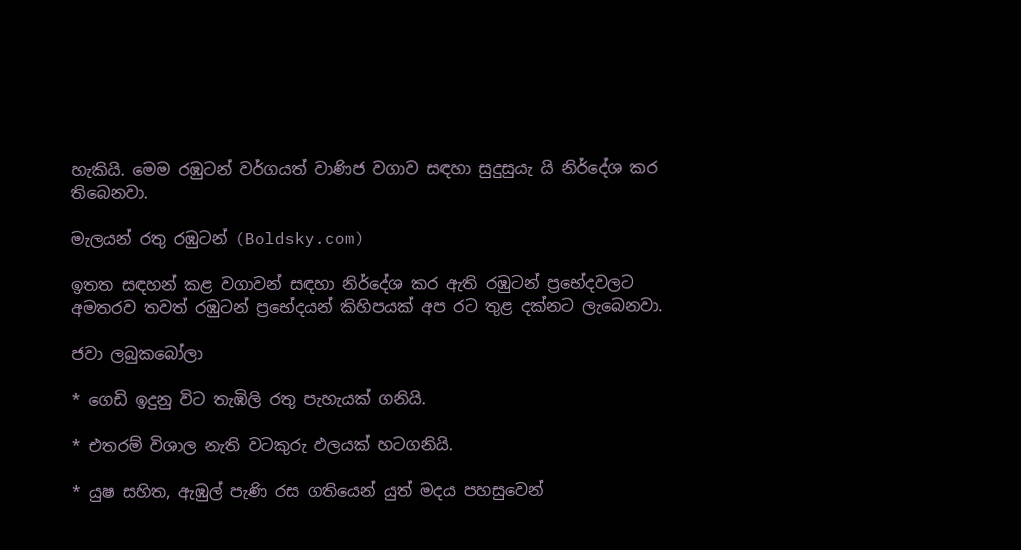හැකියි. මෙම රඹුටන් වර්ගයත් වාණිජ වගාව සඳහා සුදුසුයැ යි නිර්දේශ කර තිබෙනවා.

මැලයන් රතු රඹුටන් (Boldsky.com)

ඉතත සඳහන් කළ වගාවන් සඳහා නිර්දේශ කර ඇති රඹුටන් ප්‍රභේදවලට අමතරව තවත් රඹුටන් ප්‍රභේදයන් කිහිපයක් අප රට තුළ දක්නට ලැබෙනවා.

ජවා ලබුකබෝලා

* ගෙඩි ඉදුනු විට තැඹිලි රතු පැහැයක් ගනියි.

* එතරම් විශාල නැති වටකුරු ඵලයක් හටගනියි.

* යුෂ සහිත, ඇඹුල් පැණි රස ගතියෙන් යුත් මදය පහසුවෙන්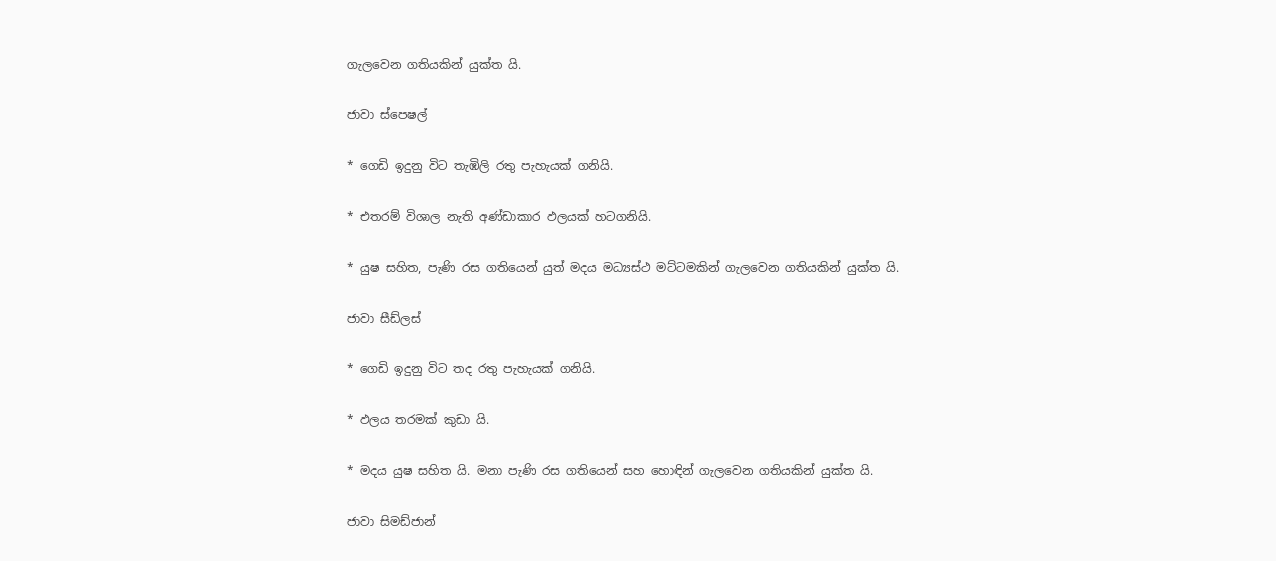ගැලවෙන ගතියකින් යුක්ත යි.

ජාවා ස්පෙෂල්

* ගෙඩි ඉදුනු විට තැඹිලි රතු පැහැයක් ගනියි.

* එතරම් විශාල නැති අණ්ඩාකාර ඵලයක් හටගනියි.

* යුෂ සහිත, පැණි රස ගතියෙන් යුත් මදය මධ්‍යස්ථ මට්ටමකින් ගැලවෙන ගතියකින් යුක්ත යි.

ජාවා සීඩ්ලස්

* ගෙඩි ඉදුනු විට තද රතු පැහැයක් ගනියි.

* ඵලය තරමක් කුඩා යි.

* මදය යුෂ සහිත යි. මනා පැණි රස ගතියෙන් සහ හොඳින් ගැලවෙන ගතියකින් යුක්ත යි.

ජාවා සිමඩ්ජාන්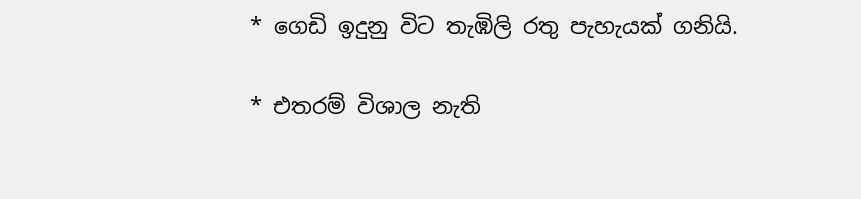* ගෙඩි ඉදුනු විට තැඹිලි රතු පැහැයක් ගනියි.

* එතරම් විශාල නැති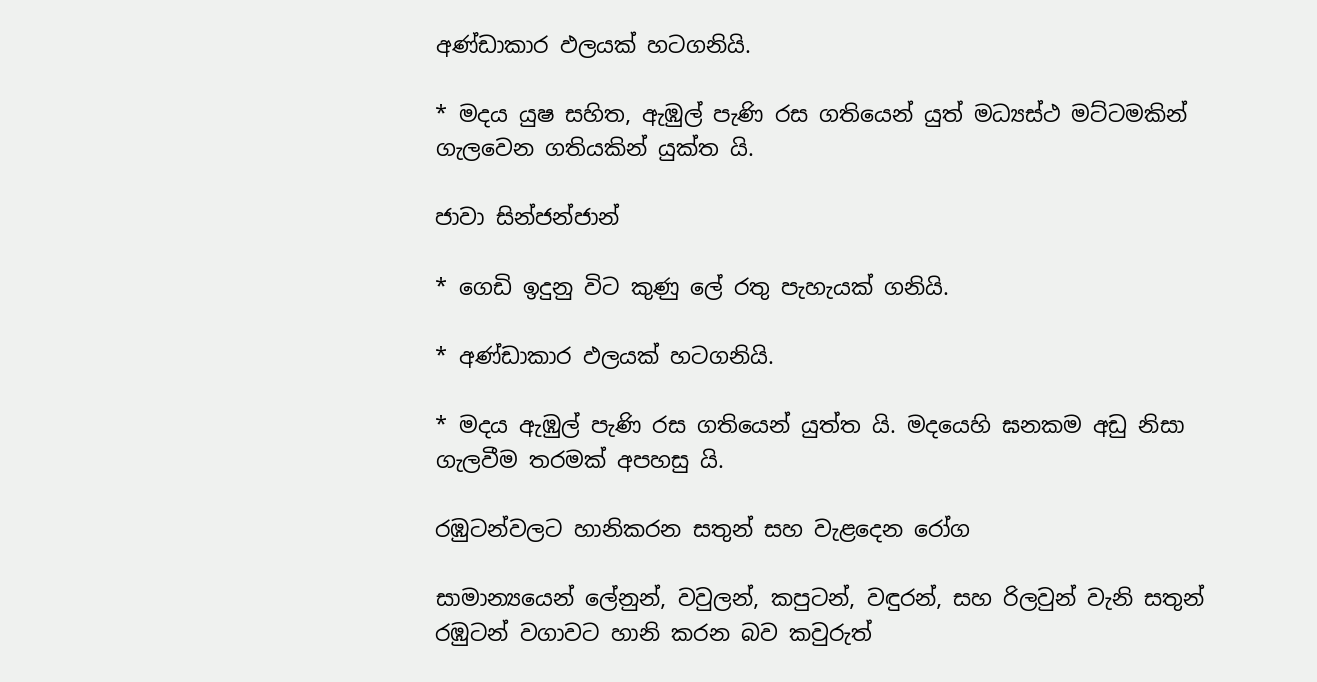අණ්ඩාකාර ඵලයක් හටගනියි.

* මදය යුෂ සහිත, ඇඹුල් පැණි රස ගතියෙන් යුත් මධ්‍යස්ථ මට්ටමකින් ගැලවෙන ගතියකින් යුක්ත යි.

ජාවා සින්ජන්ජාන්

* ගෙඩි ඉදුනු විට කුණු ලේ රතු පැහැයක් ගනියි.

* අණ්ඩාකාර ඵලයක් හටගනියි.

* මදය ඇඹුල් පැණි රස ගතියෙන් යුත්ත යි. මදයෙහි ඝනකම අඩු නිසා ගැලවීම තරමක් අපහසු යි.

රඹුටන්වලට හානිකරන සතුන් සහ වැළදෙන රෝග

සාමාන්‍යයෙන් ලේනුන්, වවුලන්, කපුටන්, වඳුරන්, සහ රිලවුන් වැනි සතුන් රඹුටන් වගාවට හානි කරන බව කවුරුත්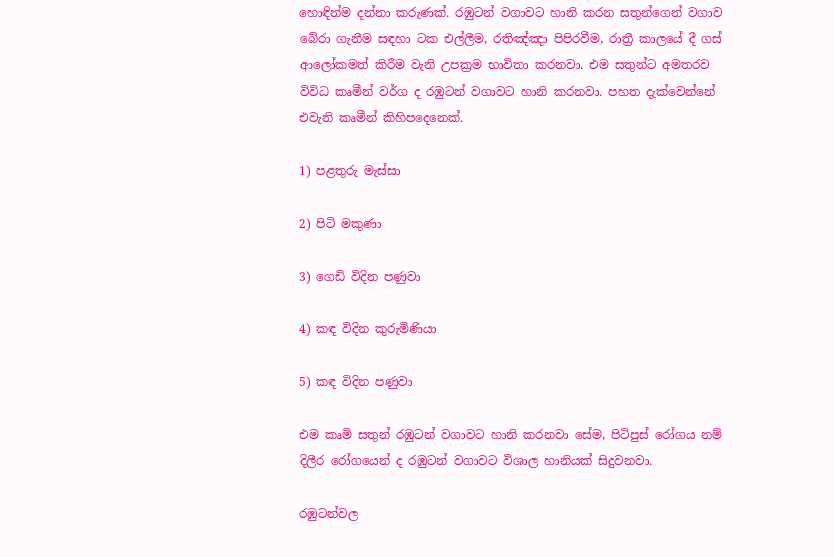හොඳින්ම දන්නා කරුණක්. රඹුටන් වගාවට හානි කරන සතුන්ගෙන් වගාව බේරා ගැනීම සඳහා ටක එල්ලීම, රතිඤ්ඤා පිපිරවීම, රාත්‍රී කාලයේ දී ගස් ආලෝකමත් කිරීම වැනි උපක්‍රම භාවිතා කරනවා. එම සතුන්ට අමතරව විවිධ කෘමීන් වර්ග ද රඹුටන් වගාවට හානි කරනවා. පහත දැක්වෙන්නේ එවැනි කෘමීන් කිහිපදෙනෙක්.

1) පළතුරු මැස්සා

2) පිටි මකුණා

3) ගෙඩි විදින පණුවා

4) කඳ විදින කුරුමිණියා

5) කඳ විදින පණුවා

එම කෘමි සතුන් රඹුටන් වගාවට හානි කරනවා සේම, පිටිපුස් රෝගය නම් දිලීර රෝගයෙන් ද රඹුටන් වගාවට විශාල හානියක් සිදුවනවා.

රඹුටන්වල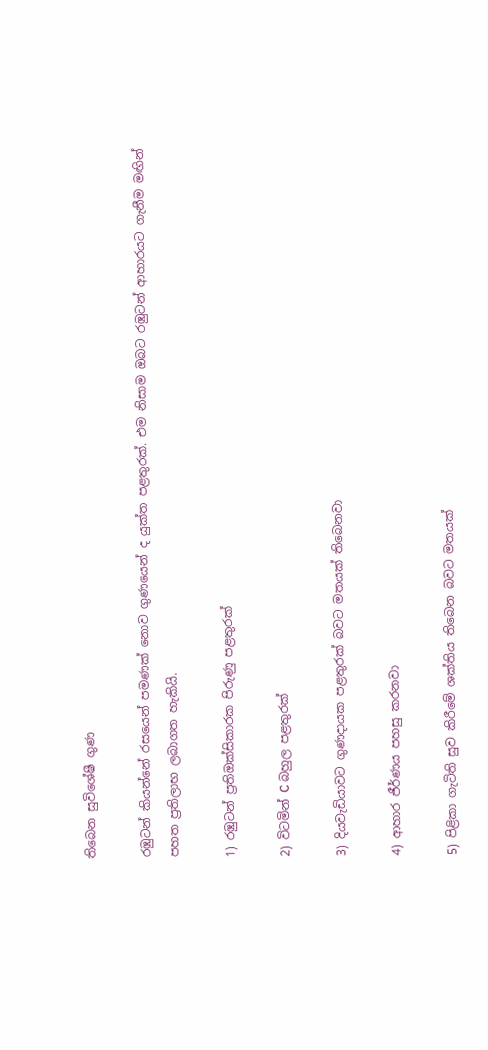තිබෙන සුවිශේෂී ගුණ

රඹුටන් කියන්නේ රසයෙන් පමණක් නොව ගුණයෙන් ද යුක්ත පළතුරක්. එම නිසාම ඔබට රඹුටන් ආහාරයට ගැනීම මඟින් පහත ප්‍රතිලාභ ලබාගත හැකියි.

1) රඹුටන් ප්‍රතිඔක්සිකාරක පිරුණු පළතුරක්

2) විටමින් C බහුල පළතුරක්

3) දියවැඩියාවට ගුණදායක පළතුරක් බවට මතයක් තිබෙනවා

4) ආහාර ජීර්ණය පහසු කරනවා

5) පිළිකා ගැටිති සුව කිරීමේ ශක්තිය තිබෙන බවට මතයක්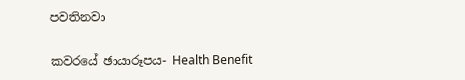පවතිනවා

කවරයේ ඡායාරූපය- Health Benefit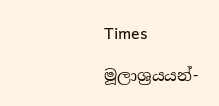Times

මූලාශ්‍රයයන්-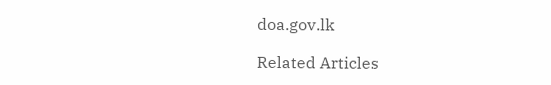doa.gov.lk

Related Articles